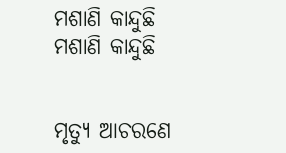ମଶାଣି କାନ୍ଦୁଛି
ମଶାଣି କାନ୍ଦୁଛି


ମୃତ୍ୟୁ ଆଚରଣେ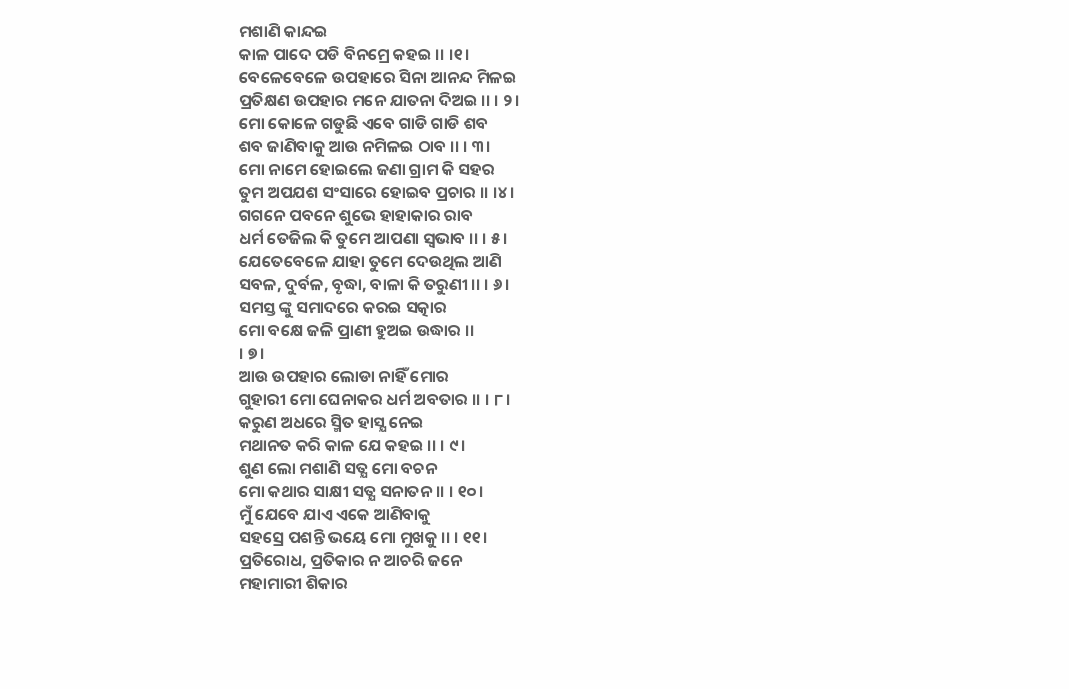ମଶାଣି କାନ୍ଦଇ
କାଳ ପାଦେ ପଡି ବିନମ୍ରେ କହଇ ।। ।୧।
ବେଳେବେଳେ ଉପହାରେ ସିନା ଆନନ୍ଦ ମିଳଇ
ପ୍ରତିକ୍ଷଣ ଉପହାର ମନେ ଯାତନା ଦିଅଇ ।। । ୨।
ମୋ କୋଳେ ଗଡୁଛି ଏବେ ଗାଡି ଗାଡି ଶବ
ଶବ ଜାଣିବାକୁ ଆଉ ନମିଳଇ ଠାବ ।। । ୩।
ମୋ ନାମେ ହୋଇଲେ ଜଣା ଗ୍ରାମ କି ସହର
ତୁମ ଅପଯଶ ସଂସାରେ ହୋଇବ ପ୍ରଚାର ।। ।୪।
ଗଗନେ ପବନେ ଶୁଭେ ହାହାକାର ରାବ
ଧର୍ମ ତେଜିଲ କି ତୁମେ ଆପଣା ସ୍ବଭାବ ।। । ୫।
ଯେତେବେଳେ ଯାହା ତୁମେ ଦେଉଥିଲ ଆଣି
ସବଳ, ଦୁର୍ବଳ, ବୃଦ୍ଧା, ବାଳା କି ତରୁଣୀ ।। । ୬।
ସମସ୍ତ ଙ୍କୁ ସମାଦରେ କରଇ ସତ୍କାର
ମୋ ବକ୍ଷେ ଜଳି ପ୍ରାଣୀ ହୁଅଇ ଉଦ୍ଧାର ।।
। ୭।
ଆଉ ଉପହାର ଲୋଡା ନାହିଁ ମୋର
ଗୁହାରୀ ମୋ ଘେନାକର ଧର୍ମ ଅବତାର ।। । ୮।
କରୁଣ ଅଧରେ ସ୍ମିତ ହାସ୍ଯ ନେଇ
ମଥାନତ କରି କାଳ ଯେ କହଇ ।। । ୯।
ଶୁଣ ଲୋ ମଶାଣି ସତ୍ଯ ମୋ ବଚନ
ମୋ କଥାର ସାକ୍ଷୀ ସତ୍ଯ ସନାତନ ।। । ୧୦।
ମୁଁ ଯେବେ ଯାଏ ଏକେ ଆଣିବାକୁ
ସହସ୍ରେ ପଶନ୍ତି ଭୟେ ମୋ ମୁଖକୁ ।। । ୧୧।
ପ୍ରତିରୋଧ, ପ୍ରତିକାର ନ ଆଚରି ଜନେ
ମହାମାରୀ ଶିକାର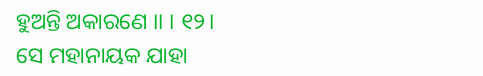ହୁଅନ୍ତି ଅକାରଣେ ।। । ୧୨।
ସେ ମହାନାୟକ ଯାହା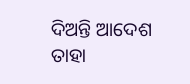ଦିଅନ୍ତି ଆଦେଶ
ତାହା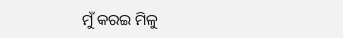ମୁଁ କରଇ ମିଳୁ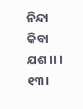ନିନ୍ଦା କିବା ଯଶ ।। । ୧୩।